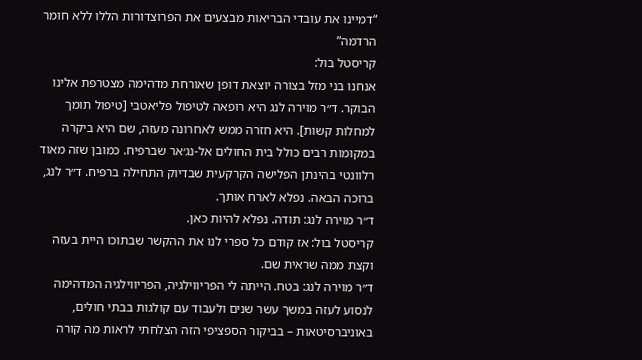“דמיינו את עובדי הבריאות מבצעים את הפרוצדורות הללו ללא חומר הרדמה”
קריסטל בול:
אנחנו בני מזל בצורה יוצאת דופן שאורחת מדהימה מצטרפת אלינו הבוקר. ד״ר מוירה לנג היא רופאה לטיפול פליאטבי [טיפול תומך למחלות קשות]. היא חזרה ממש לאחרונה מעזה, שם היא ביקרה במקומות רבים כולל בית החולים אל-נג׳אר שברפיח. כמובן שזה מאוד רלוונטי בהינתן הפלישה הקרקעית שבדיוק התחילה ברפיח. ד״ר לנג, ברוכה הבאה. נפלא לארח אותך.
ד״ר מוירה לנג: תודה. נפלא להיות כאן.
קריסטל בול: אז קודם כל ספרי לנו את ההקשר שבתוכו היית בעזה וקצת ממה שראית שם.
ד״ר מוירה לנג: בטח. הייתה לי הפריווילגיה, הפריווילגיה המדהימה לנסוע לעזה במשך עשר שנים ולעבוד עם קולגות בבתי חולים, באוניברסיטאות – בביקור הספציפי הזה הצלחתי לראות מה קורה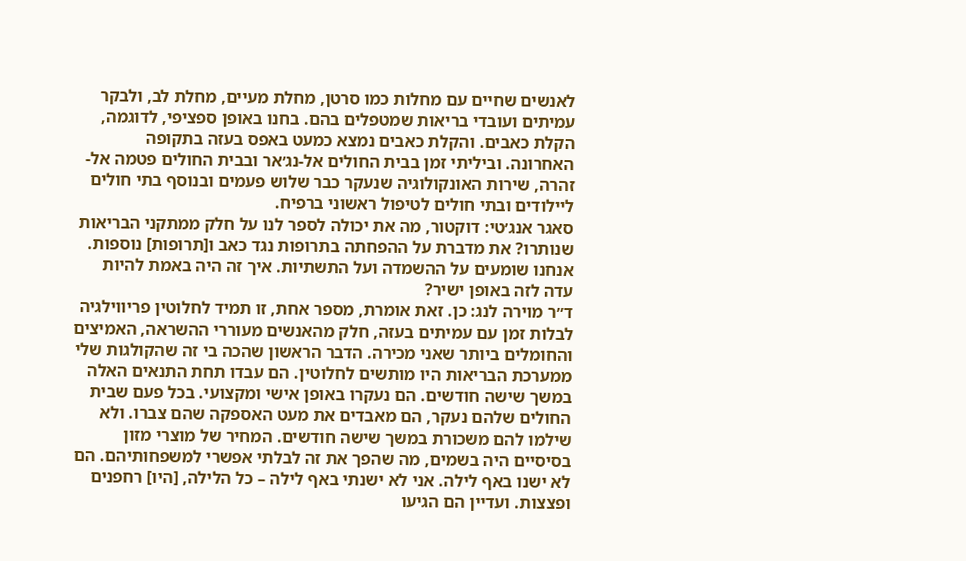לאנשים שחיים עם מחלות כמו סרטן, מחלת מעיים, מחלת לב, ולבקר עמיתים ועובדי בריאות שמטפלים בהם. בחנו באופן ספציפי, לדוגמה, הקלת כאבים. והקלת כאבים נמצא כמעט באפס בעזה בתקופה האחרונה. וביליתי זמן בבית החולים אל-נג׳אר ובבית החולים פטמה אל-זהרה, שירות האונקולוגיה שנעקר כבר שלוש פעמים ובנוסף בתי חולים ליילודים ובתי חולים לטיפול ראשוני ברפיח.
סאגר אנג׳טי: דוקטור, מה את יכולה לספר לנו על חלק ממתקני הבריאות שנותרו? את מדברת על ההפחתה בתרופות נגד כאב ו[תרופות] נוספות. אנחנו שומעים על ההשמדה ועל התשתיות. איך זה היה באמת להיות עדה לזה באופן ישיר?
ד״ר מוירה לנג: כן. זאת אומרת, מספר אחת, זו תמיד לחלוטין פריווילגיה לבלות זמן עם עמיתים בעזה, חלק מהאנשים מעוררי ההשראה, האמיצים והחומלים ביותר שאני מכירה. הדבר הראשון שהכה בי זה שהקולגות שלי ממערכת הבריאות היו מותשים לחלוטין. הם עבדו תחת התנאים האלה במשך שישה חודשים. הם נעקרו באופן אישי ומקצועי. בכל פעם שבית החולים שלהם נעקר, הם מאבדים את מעט האספקה שהם צברו. ולא שילמו להם משכורת במשך שישה חודשים. המחיר של מוצרי מזון בסיסיים היה בשמים, מה שהפך את זה לבלתי אפשרי למשפחותיהם. הם לא ישנו באף לילה. אני לא ישנתי באף לילה – כל הלילה, [היו] רחפנים ופצצות. ועדיין הם הגיעו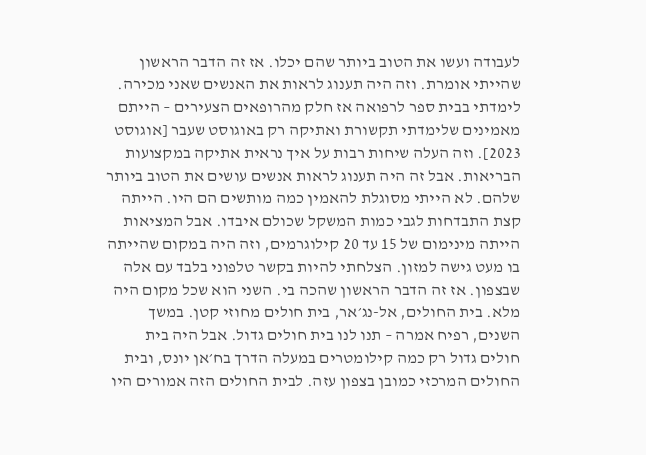לעבודה ועשו את הטוב ביותר שהם יכלו. אז זה הדבר הראשון שהייתי אומרת. וזה היה תענוג לראות את האנשים שאני מכירה. לימדתי בבית ספר לרפואה אז חלק מהרופאים הצעירים – הייתם מאמינים שלימדתי תקשורת ואתיקה רק באוגוסט שעבר [אוגוסט 2023]. וזה העלה שיחות רבות על איך נראית אתיקה במקצועות הבריאות. אבל זה היה תענוג לראות אנשים עושים את הטוב ביותר שלהם. לא הייתי מסוגלת להאמין כמה מותשים הם היו. הייתה קצת התבדחות לגבי כמות המשקל שכולם איבדו. אבל המציאות הייתה מינימום של 15 עד 20 קילוגרמים, וזה היה במקום שהייתה בו מעט גישה למזון. הצלחתי להיות בקשר טלפוני בלבד עם אלה שבצפון. אז זה הדבר הראשון שהכה בי. השני הוא שכל מקום היה מלא. בית החולים, אל-נג׳אר, בית חולים מחוזי קטן. במשך השנים, רפיח אמרה – תנו לנו בית חולים גדול. אבל היה בית חולים גדול רק כמה קילומטרים במעלה הדרך בח׳אן יונס, ובית החולים המרכזי כמובן בצפון עזה. לבית החולים הזה אמורים היו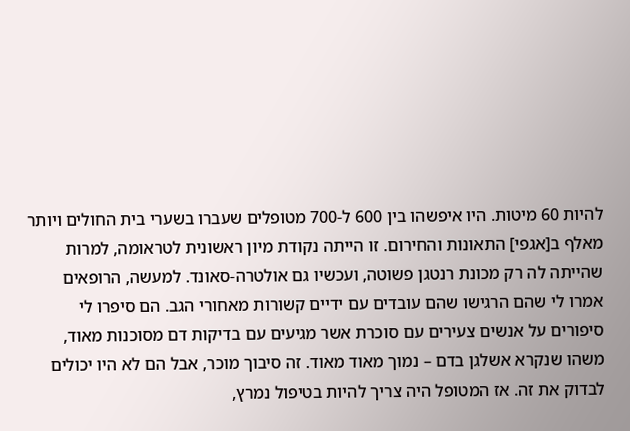להיות 60 מיטות. היו איפשהו בין 600 ל-700 מטופלים שעברו בשערי בית החולים ויותר מאלף ב[אגפי] התאונות והחירום. זו הייתה נקודת מיון ראשונית לטראומה, למרות שהייתה לה רק מכונת רנטגן פשוטה, ועכשיו גם אולטרה-סאונד. למעשה, הרופאים אמרו לי שהם הרגישו שהם עובדים עם ידיים קשורות מאחורי הגב. הם סיפרו לי סיפורים על אנשים צעירים עם סוכרת אשר מגיעים עם בדיקות דם מסוכנות מאוד, משהו שנקרא אשלגן בדם – נמוך מאוד מאוד. זה סיבוך מוכר, אבל הם לא היו יכולים לבדוק את זה. אז המטופל היה צריך להיות בטיפול נמרץ,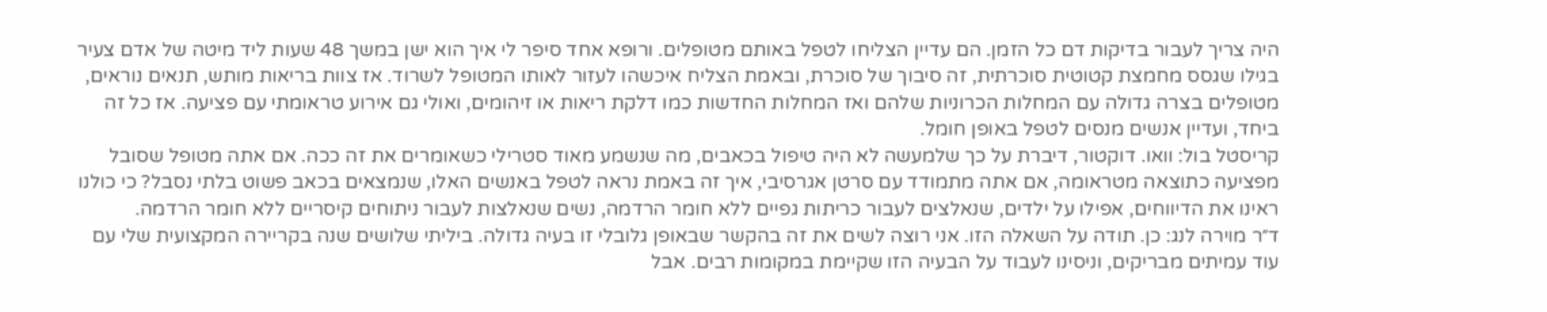היה צריך לעבור בדיקות דם כל הזמן. הם עדיין הצליחו לטפל באותם מטופלים. ורופא אחד סיפר לי איך הוא ישן במשך 48 שעות ליד מיטה של אדם צעיר בגילו שגסס מחמצת קטוטית סוכרתית, זה סיבוך של סוכרת, ובאמת הצליח איכשהו לעזור לאותו המטופל לשרוד. אז צוות בריאות מותש, תנאים נוראים, מטופלים בצרה גדולה עם המחלות הכרוניות שלהם ואז המחלות החדשות כמו דלקת ריאות או זיהומים, ואולי גם אירוע טראומתי עם פציעה. אז כל זה ביחד, ועדיין אנשים מנסים לטפל באופן חומל.
קריסטל בול: וואו. דוקטור, דיברת על כך שלמעשה לא היה טיפול בכאבים, מה שנשמע מאוד סטרילי כשאומרים את זה ככה. אם אתה מטופל שסובל מפציעה כתוצאה מטראומה, אם אתה מתמודד עם סרטן אגרסיבי, איך זה באמת נראה לטפל באנשים האלו, שנמצאים בכאב פשוט בלתי נסבל? כי כולנו ראינו את הדיווחים, אפילו על ילדים, שנאלצים לעבור כריתות גפיים ללא חומר הרדמה, נשים שנאלצות לעבור ניתוחים קיסריים ללא חומר הרדמה.
ד״ר מוירה לנג: כן. תודה על השאלה הזו. אני רוצה לשים את זה בהקשר שבאופן גלובלי זו בעיה גדולה. ביליתי שלושים שנה בקריירה המקצועית שלי עם עוד עמיתים מבריקים, וניסינו לעבוד על הבעיה הזו שקיימת במקומות רבים. אבל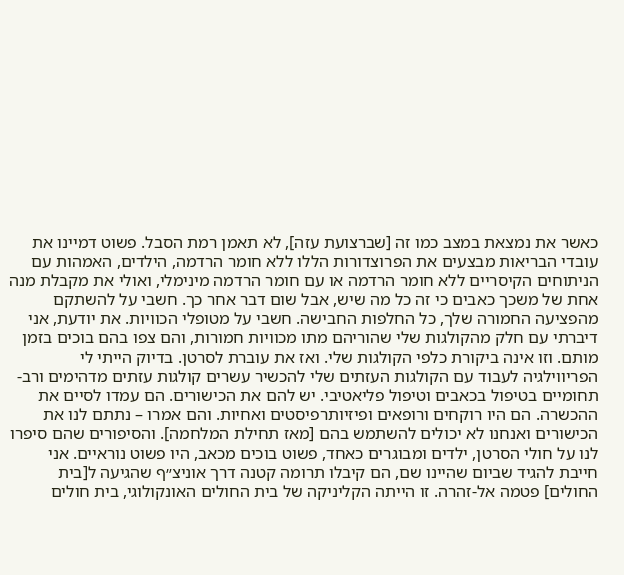כאשר את נמצאת במצב כמו זה [שברצועת עזה], לא תאמן רמת הסבל. פשוט דמיינו את עובדי הבריאות מבצעים את הפרוצדורות הללו ללא חומר הרדמה, הילדים, האמהות עם הניתוחים הקיסריים ללא חומר הרדמה או עם חומר הרדמה מינימלי, ואולי את מקבלת מנה אחת של משכך כאבים כי זה כל מה שיש, אבל שום דבר אחר כך. חשבי על להשתקם מהפציעה החמורה שלך, כל החלפות החבישה. חשבי על מטופלי הכוויות. את יודעת, אני דיברתי עם חלק מהקולגות שלי שהוריהם מתו מכוויות חמורות, והם צפו בהם בוכים בזמן מותם. וזו אינה ביקורת כלפי הקולגות שלי. ואז את עוברת לסרטן. בדיוק הייתי לי הפריווילגיה לעבוד עם הקולגות העזתים שלי להכשיר עשרים קולגות עזתים מדהימים ורב-תחומיים בטיפול בכאבים וטיפול פליאטיבי. יש להם את הכישורים. הם עמדו לסיים את ההכשרה. הם היו רוקחים ורופאים ופיזיותרפיסטים ואחיות. והם אמרו – נתתם לנו את הכישורים ואנחנו לא יכולים להשתמש בהם [מאז תחילת המלחמה]. והסיפורים שהם סיפרו לנו על חולי הסרטן, ילדים ומבוגרים כאחד, פשוט בוכים מכאב, היו פשוט נוראיים. אני חייבת להגיד שביום שהיינו שם, הם קיבלו תרומה קטנה דרך אוניצ״ף שהגיעה ל[בית החולים] פטמה אל-זהרה. זו הייתה הקליניקה של בית החולים האונקולוגי, בית חולים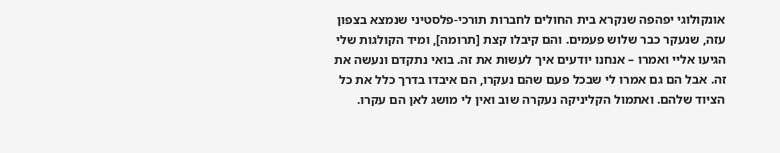אונקולוגי יפהפה שנקרא בית החולים לחברות תורכי-פלסטיני שנמצא בצפון עזה, שנעקר כבר שלוש פעמים. והם קיבלו קצת [תרומה], ומיד הקולגות שלי הגיעו אליי ואמרו – אנחנו יודעים איך לעשות את זה. בואי נתקדם ונעשה את זה. אבל הם גם אמרו לי שבכל פעם שהם נעקרו, הם איבדו בדרך כלל את כל הציוד שלהם. ואתמול הקליניקה נעקרה שוב ואין לי מושג לאן הם עקרו.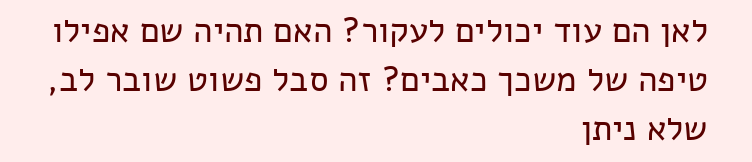לאן הם עוד יכולים לעקור? האם תהיה שם אפילו טיפה של משכך כאבים? זה סבל פשוט שובר לב, שלא ניתן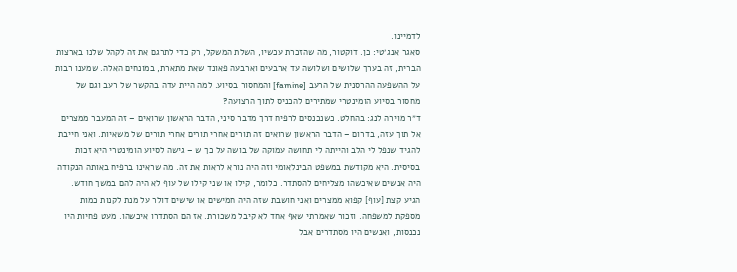לדמיינו.
סאגר אנג׳טי: כן. דוקטור, מה שהזכרת עכשיו, השלת המשקל, רק כדי לתרגם את זה לקהל שלנו בארצות הברית, זה בערך שלושים ושלושה עד ארבעים וארבעה פאונד שאת מתארת, במונחים האלה. שמענו רבות על ההשפעה ההרסנית של הרעב [famine] והמחסור בסיוע. למה היית עדה בהקשר של רעב וגם של מחסור בסיוע הומינטרי שמתירים להכניס לתוך הרצועה?
ד״ר מוירה לנג: בהחלט. כשנכנסים לרפיח דרך מדבר סיני, הדבר הראשון שרואים – זה המעבר ממצרים אל תוך עזה, בדרום – הדבר הראשון שרואים זה תורים אחרי תורים אחרי תורים של משאיות. ואני חייבת להגיד שנפל לי הלב והייתה לי תחושה עמוקה של בושה על כך ש – גישה לסיוע הומינטרי היא זכות בסיסית. היא מקודשת במשפט הבינלאומי וזה היה נורא לראות את זה. מה שראינו ברפיח באותה הנקודה היה אנשים שאיכשהו מצליחים להסתדר. כלומר, קילו או שני קילו של עוף לא היה להם במשך חודש. הגיע קצת [עוף] קפוא ממצרים ואני חושבת שזה היה חמישים או שישים דולר על מנת לקנות כמות מספקת למשפחה. וזכור שאמרתי שאף אחד לא קיבל משכורת. אז הם הסתדרו איכשהו. מעט פחיות היו נכנסות, ואנשים היו מסתדרים אבל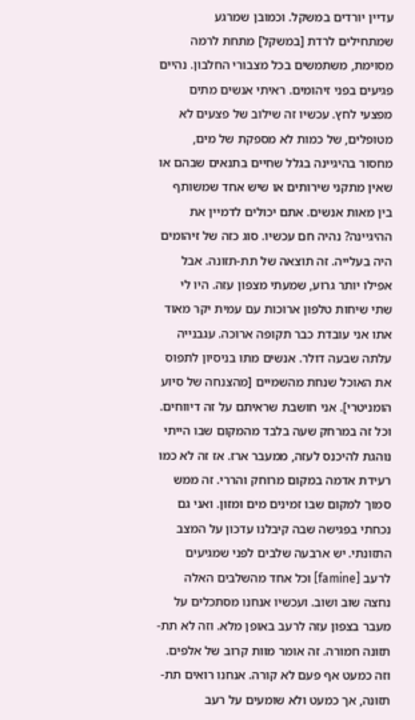עדיין יורדים במשקל. וכמובן שמרגע שמתחילים לרדת [במשקל] מתחת לרמה מסוימת, משתמשים בכל מצבורי החלבון. נהיים פגיעים בפני זיהומים. ראיתי אנשים מתים מפצעי לחץ. עכשיו זה שילוב של פצעים לא מטופלים, של כמות לא מספקת של מים, מחסור בהיגיינה בגלל שחיים בתנאים שבהם או שאין מתקני שירותים או שיש אחד שמשותף בין מאות אנשים. אתם יכולים לדמיין את ההיגיינה? נהיה חם עכשיו. סוג כזה של זיהומים היה בעלייה. זה תוצאה של תת-תזונה. אבל אפילו יותר גרוע, שמעתי מצפון עזה. היו לי שתי שיחות טלפון ארוכות עם עמית יקר מאוד אתו אני עובדת כבר תקופה ארוכה. עגבנייה עלתה שבעה דולר. אנשים מתו בניסיון לתפוס את האוכל שנחת מהשמיים [מהצנחה של סיוע הומניטרי]. אני חושבת שראיתם על זה דיווחים. וכל זה במרחק שעה בלבד מהמקום שבו הייתי נוהגת להיכנס לעזה, ממעבר ארז. אז זה לא כמו רעידת אדמה במקום מרוחק והררי. זה ממש סמוך למקום שבו זמינים מים ומזון. ואני גם נכחתי בפגישה שבה קיבלנו עדכון על המצב התזונתי. יש ארבעה שלבים לפני שמגיעים לרעב [famine] וכל אחד מהשלבים האלה נחצה שוב ושוב. ועכשיו אנחנו מסתכלים על מעבר בצפון עזה לרעב באופן מלא. וזה לא תת-תזונה חמורה. זה אומר מוות קרוב של אלפים. וזה כמעט אף פעם לא קורה. אנחנו רואים תת-תזונה, אך כמעט ולא שומעים על רעב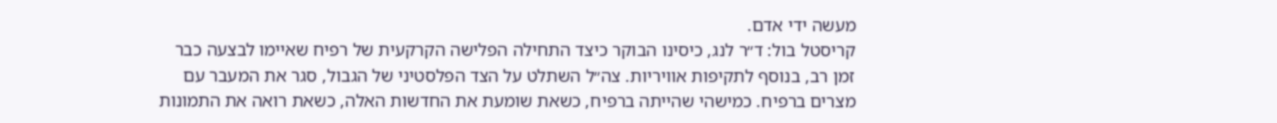מעשה ידי אדם.
קריסטל בול: ד״ר לנג, כיסינו הבוקר כיצד התחילה הפלישה הקרקעית של רפיח שאיימו לבצעה כבר זמן רב, בנוסף לתקיפות אוויריות. צה״ל השתלט על הצד הפלסטיני של הגבול, סגר את המעבר עם מצרים ברפיח. כמישהי שהייתה ברפיח, כשאת שומעת את החדשות האלה, כשאת רואה את התמונות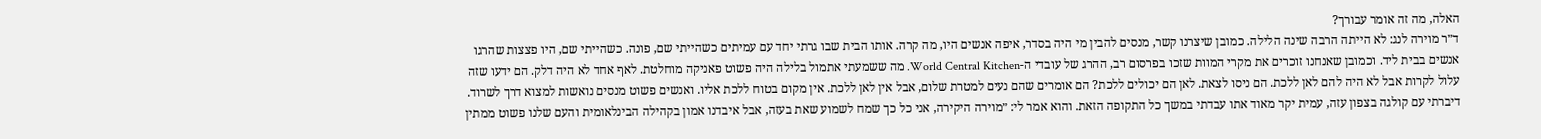האלה, מה זה אומר עבורך?
ד״ר מוירה לנג: לא הייתה הרבה שינה הלילה. כמובן שיצרנו קשר, מנסים להבין מי היה בסדר, איפה אנשים היו, מה קרה. אותו הבית שבו גרתי יחד עם עמיתים כשהייתי שם, פונה. כשהייתי שם, היו פצצות שהרגו אנשים בבית ליד. וכמובן שאנחנו זוכרים את מקרי המוות שזכו בפרסום רב, ההרג של עובדי ה-World Central Kitchen. מה ששמעתי אתמול בלילה היה פשוט פאניקה מוחלטת. לאף אחד לא היה דלק. הם ידעו שזה עלול לקרות אבל לא היה להם לאן ללכת. הם ניסו לצאת. לאן הם יכולים ללכת? הם אומרים שהם נעים למטרת שלום, אבל אין לאן ללכת. אין מקום בטוח ללכת אליו. ואנשים פשוט מנסים נואשות למצוא דרך לשרוד. דיברתי עם קולגה בצפון עזה, עמית יקר מאוד אתו עבדתי במשך כל התקופה הזאת. והוא אמר לי: ״מוירה היקירה, אני כל כך שמח לשמוע שאת בעזה, אבל איבדנו אמון בקהילה הבינלאומית והעם שלנו פשוט ממתין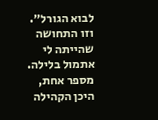לבוא הגורל״. וזו התחושה שהייתה לי אתמול בלילה. מספר אחת, היכן הקהילה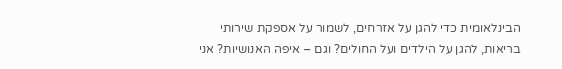הבינלאומית כדי להגן על אזרחים, לשמור על אספקת שירותי בריאות, להגן על הילדים ועל החולים? וגם – איפה האנושיות? אני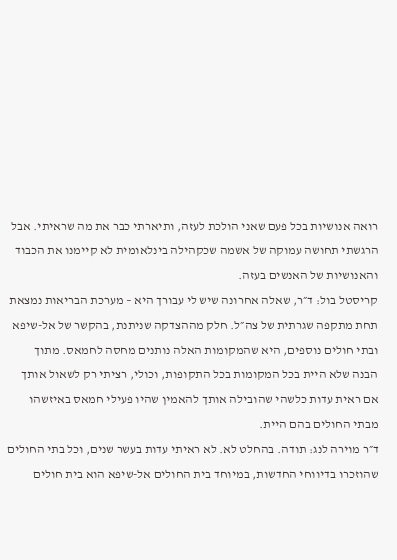רואה אנושיות בכל פעם שאני הולכת לעזה, ותיארתי כבר את מה שראיתי. אבל הרגשתי תחושה עמוקה של אשמה שכקהילה בינלאומית לא קיימנו את הכבוד והאנושיות של האנשים בעזה.
קריסטל בול: ד״ר, שאלה אחרונה שיש לי עבורך היא – מערכת הבריאות נמצאת תחת מתקפה שגרתית של צה״ל. חלק מההצדקה שניתנת, בהקשר של אל-שיפא ובתי חולים נוספים, היא שהמקומות האלה נותנים מחסה לחמאס. מתוך הבנה שלא היית בכל המקומות בכל התקופות, וכולי, רציתי רק לשאול אותך אם ראית עדות כלשהי שהובילה אותך להאמין שהיו פעילי חמאס באיזשהו מבתי החולים בהם היית.
ד״ר מוירה לנג: תודה. בהחלט לא. לא ראיתי עדות בעשר שנים, וכל בתי החולים שהוזכרו בדיווחי החדשות, במיוחד בית החולים אל-שיפא הוא בית חולים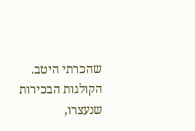שהכרתי היטב. הקולגות הבכירות שנעצרו,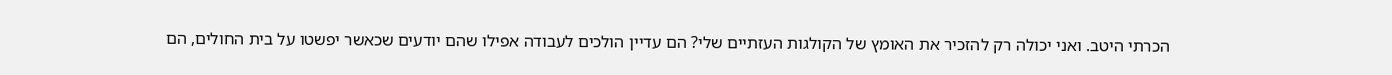הכרתי היטב. ואני יכולה רק להזכיר את האומץ של הקולגות העזתיים שלי? הם עדיין הולכים לעבודה אפילו שהם יודעים שכאשר יפשטו על בית החולים, הם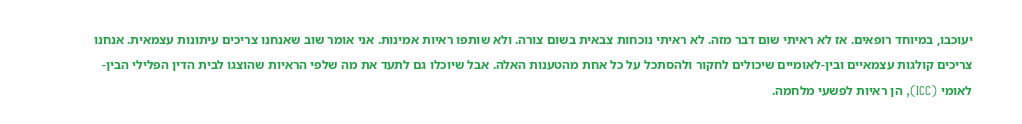יעוכבו, במיוחד רופאים. אז לא ראיתי שום דבר מזה. לא ראיתי נוכחות צבאית בשום צורה. ולא שותפו ראיות אמינות. אני אומר שוב שאנחנו צריכים עיתונות עצמאית. אנחנו צריכים קולגות עצמאיים ובין-לאומיים שיכולים לחקור ולהסתכל על כל אחת מהטענות האלה. אבל שיוכלו גם לתעד את מה שלפי הראיות שהוצגו לבית הדין הפלילי הבין-לאומי (ICC), הן ראיות לפשעי מלחמה.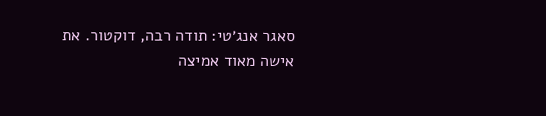סאגר אנג׳טי: תודה רבה, דוקטור. את אישה מאוד אמיצה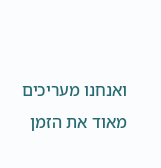ואנחנו מעריכים מאוד את הזמן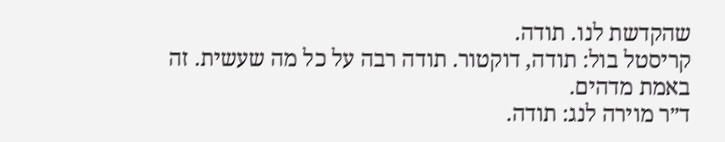שהקדשת לנו. תודה.
קריסטל בול: תודה, דוקטור. תודה רבה על כל מה שעשית. זה באמת מדהים.
ד״ר מוירה לנג: תודה.